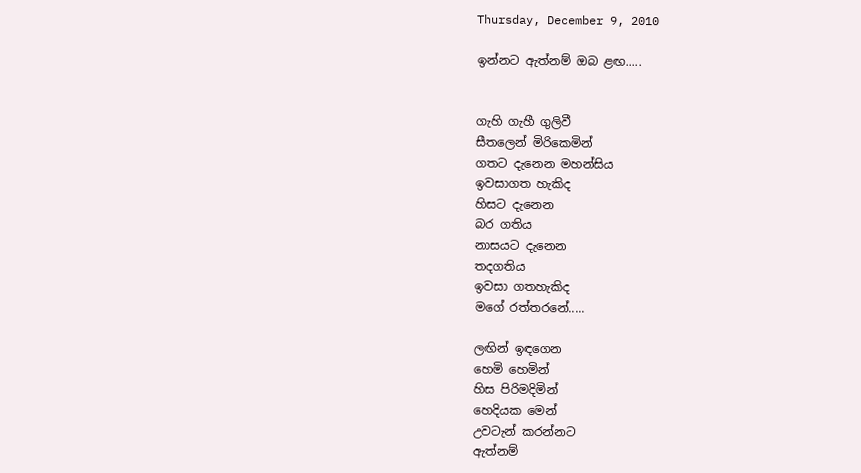Thursday, December 9, 2010

ඉන්නට ඇත්නම් ඔබ ළඟ.....


ගැහි ගැහී ගුලිවී
සීතලෙන් මිරිකෙමින්
ගතට දැනෙන මහන්සිය
ඉවසාගත හැකිද
හිසට දැනෙන
බර ගතිය
නාසයට දැනෙන
තදගතිය
ඉවසා ගතහැකිද
මගේ රත්තරනේ.....

ලඟින් ඉඳගෙන
හෙමි හෙමින්
හිස පිරිමදිමින්
හෙදියක මෙන්
උවටැන් කරන්නට
ඇත්නම්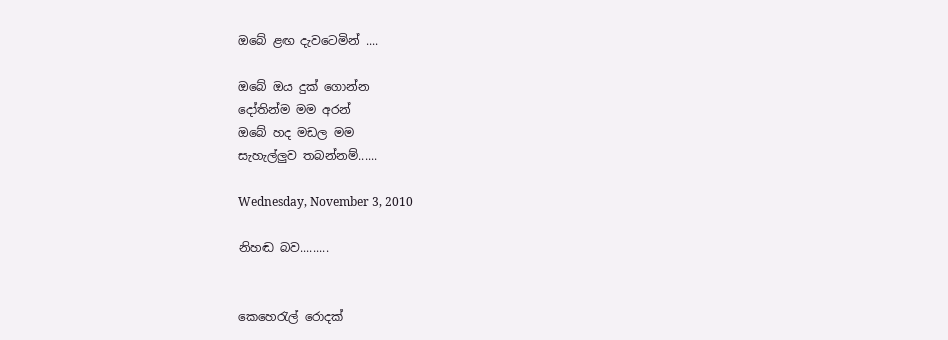ඔබේ ළඟ දැවටෙමින් ....

ඔබේ ඔය දුක් ගොන්න
දෝතින්ම මම අරන්
ඔබේ හද මඩල මම
සැහැල්ලුව තබන්නම්......

Wednesday, November 3, 2010

නිහඬ බව.........


කෙහෙරැල් රොදක්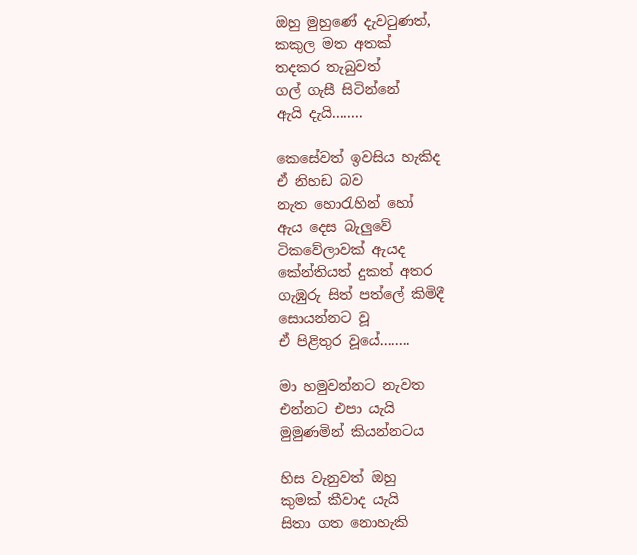ඔහු මුහුණේ දැවටුණත්,
කකුල මත අතක්
තදකර තැබුවත්
ගල් ගැසී සිටින්නේ
ඇයි දැයි........

කෙසේවත් ඉවසිය හැකිද
ඒ නිහඩ බව
නැත හොරැහින් හෝ
ඇය දෙස බැලුවේ
ටිකවේලාවක් ඇයද
කේන්තියත් දුකත් අතර
ගැඹුරු සිත් පත්ලේ කිමිදී
සොයන්නට වූ
ඒ පිළිතුර වූයේ........

මා හමුවන්නට නැවත
එන්නට එපා යැයි
මුමුණමින් කියන්නටය

හිස වැනුවත් ඔහු
කුමක් කීවාද යැයි
සිතා ගත නොහැකි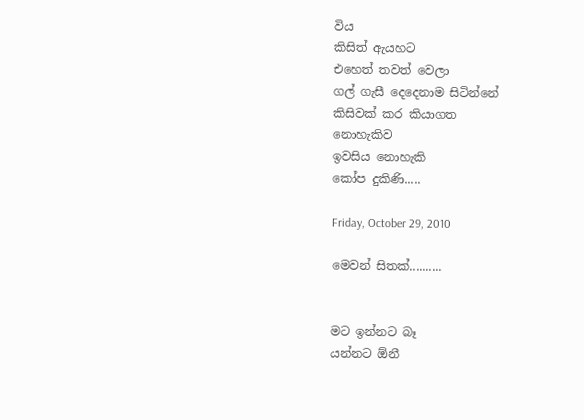විය
කිසිත් ඇයහට
එහෙත් තවත් වෙලා
ගල් ගැසී දෙදෙනාම සිටින්නේ
කිසිවක් කර කියාගත
නොහැකිව
ඉවසිය නොහැකි
කෝප දුකිණි.....

Friday, October 29, 2010

මෙවන් සිතක්..........


මට ඉන්නට බෑ
යන්නට ඕනී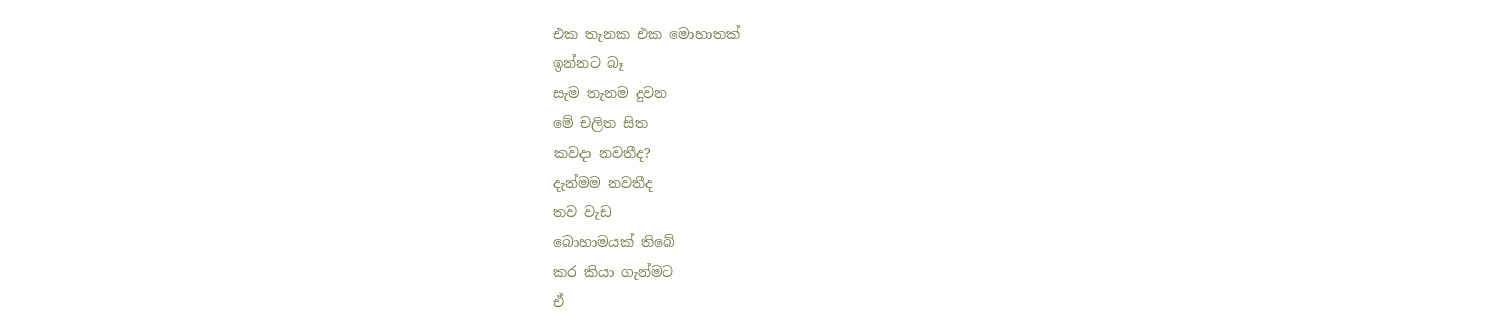එක තැනක එක මො‍හාතක්
ඉන්නට බෑ
සැම තැනම දුවන
මේ චලිත සිත
කවදා නවතීද?
දැන්මම නවතීද
තව වැඩ
බොහාමයක් තිබේ
කර කියා ගැන්මට
ඒ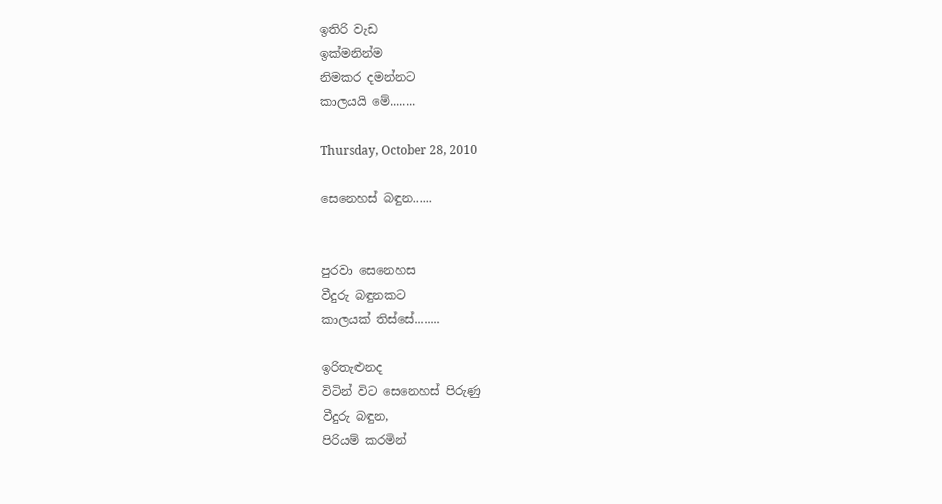ඉතිරි වැඩ
ඉක්මනින්ම
නිමකර දමන්නට
කාලයයි මේ........

Thursday, October 28, 2010

සෙනෙහස් බඳුන......


පුරවා සෙනෙහස
වීදුරු බඳුනකට
කාලයක් තිස්සේ........

ඉරිතැළුනද
විටින් විට සෙනෙහස් පිරුණු
වීදුරු බඳුන,
පිරියම් කරමින්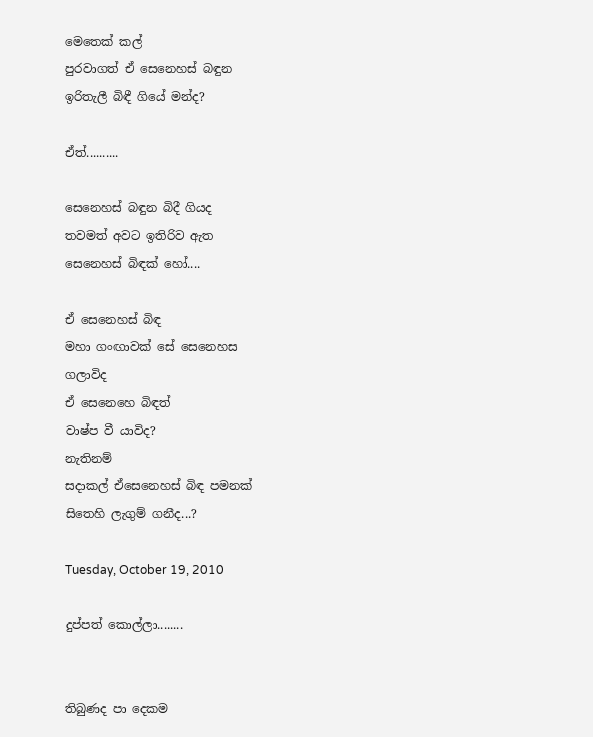මෙතෙක් කල්
පුරවාගත් ඒ සෙනෙහස් බඳුන
ඉරිතැලී බිඳී ගියේ මන්ද?

ඒත්..........

සෙනෙහස් බඳුන බිදී ගියද
තවමත් අවට ඉතිරිව ඇත
සෙනෙහස් බිඳක් හෝ....

ඒ සෙනෙහස් බිඳ
මහා ගංඟාවක් සේ සෙනෙහස
ගලාවිද
ඒ සෙනෙහෙ බිඳත්
වාෂ්ප වී යාවිද?
නැතිනම්
සදාකල් ඒසෙනෙහස් බිඳ පමනක්
සි‍තෙහි ලැගුම් ගනීද...?

Tuesday, October 19, 2010

දුප්පත් කොල්ලා........


තිබුණද පා දෙකම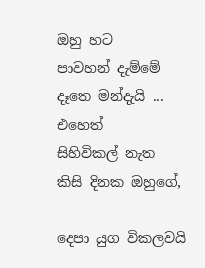ඔහු හට
පාවහන් දැම්මේ
දෑතෙ මන්දැයි ...
එහෙත්
සිහිවිකල් නැත
කිසි දිනක ඔහුගේ,

දෙපා යුග විකලවයි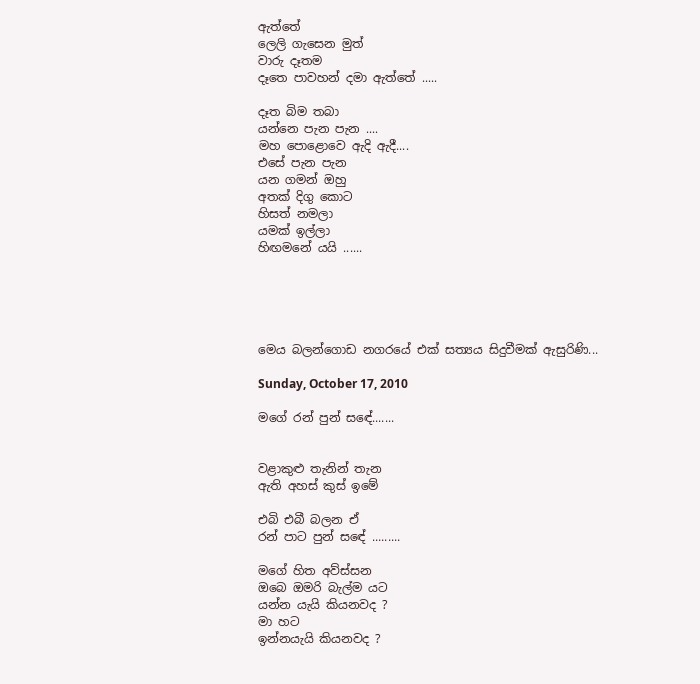ඇත්තේ
ලෙලි ගැසෙන මුත්
වාරු දෑතම
දෑතෙ පාවහන් දමා ඇත්තේ .....

දෑත බිම තබා
යන්නෙ පැන පැන ....
මහ පොළොවෙ ඇදි ඇදී....
එසේ පැන පැන
යන ගමන් ඔහු
අතක් දිගු කොට
හිසත් නමලා
යමක් ඉල්ලා
හිඟමනේ යයි ......





මෙය බලන්ගොඩ නගරයේ එක් සත්‍යය සිදුවීමක් ඇසුරිණි...

Sunday, October 17, 2010

මගේ රන් පුන් සඳේ.......


වළාකුළු තැනින් තැන
ඇති අහස් කුස් ඉමේ

එබි එබී බලන ඒ
රන් පාට පුන් සඳේ .........

මගේ හිත අව්ස්සන
ඔබෙ ඔමරි බැල්ම යට
යන්න යැයි කියනවද ?
මා හට
ඉන්නයැයි කියනවද ?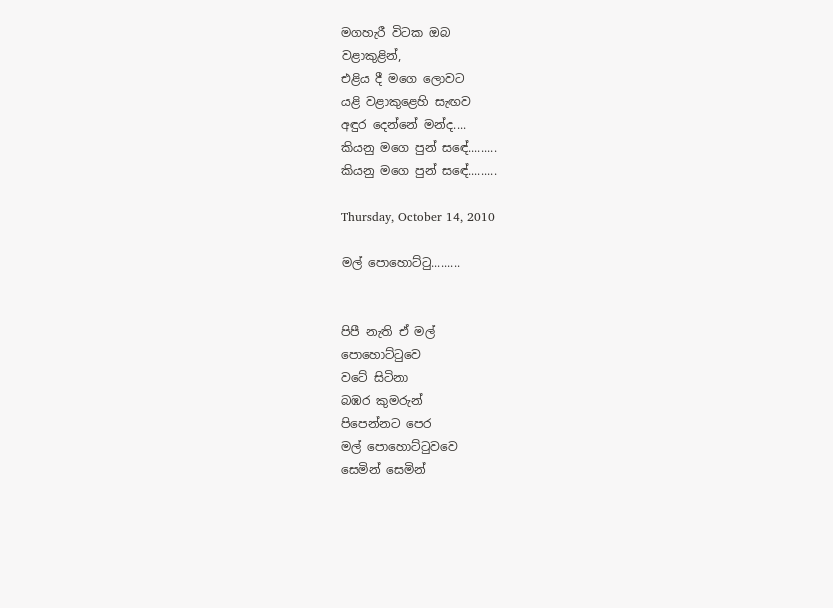මගහැරී විටක ඔබ
වළාකුළින්,
එළිය දී මගෙ ලොවට
යළි වළාකුළෙහි සැඟව
අඳුර දෙන්නේ මන්ද....
කියනු මගෙ පුන් සඳේ.........
කියනු මගෙ පුන් සඳේ.........

Thursday, October 14, 2010

මල් පොහොට්ටු.........


පිපී නැති ඒ මල්
පොහොට්ටුවෙ
වටේ සිටිනා
බඹර කුමරුන්
පිපෙන්නට පෙර
මල් පොහොට්ටුවවෙ
සෙමින් සෙමින්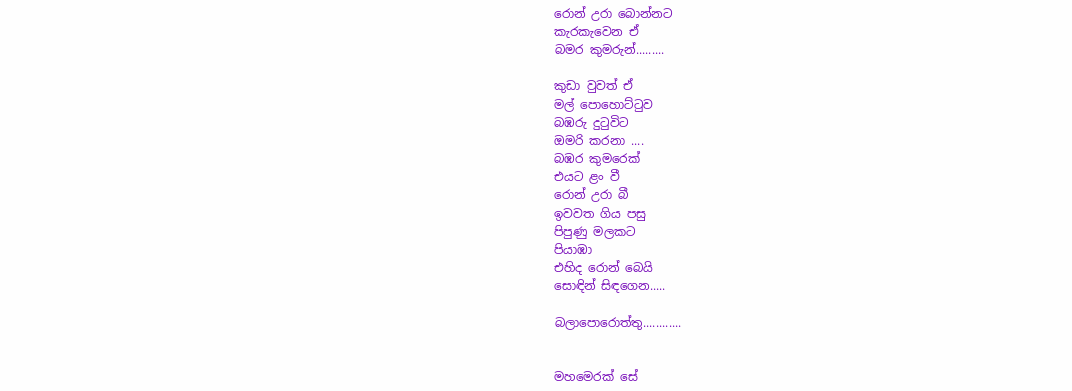රොන් උරා බොන්නට
කැරකැවෙන ඒ
බමර කුමරුන්.........

කුඩා වුවත් ඒ
මල් පොහොට්ටුව
බඹරු දුටුවිට
ඔමරි කරනා ....
බඹර කුමරෙක්
එයට ළං වී
රොන් උරා බී
ඉවවත ගිය පසු
පිපුණු මලකට
පියාඹා
එහිද රොන් බෙයි
සොඳින් සිඳගෙන.....

බලාපොරොත්තු............


මහමෙරක් සේ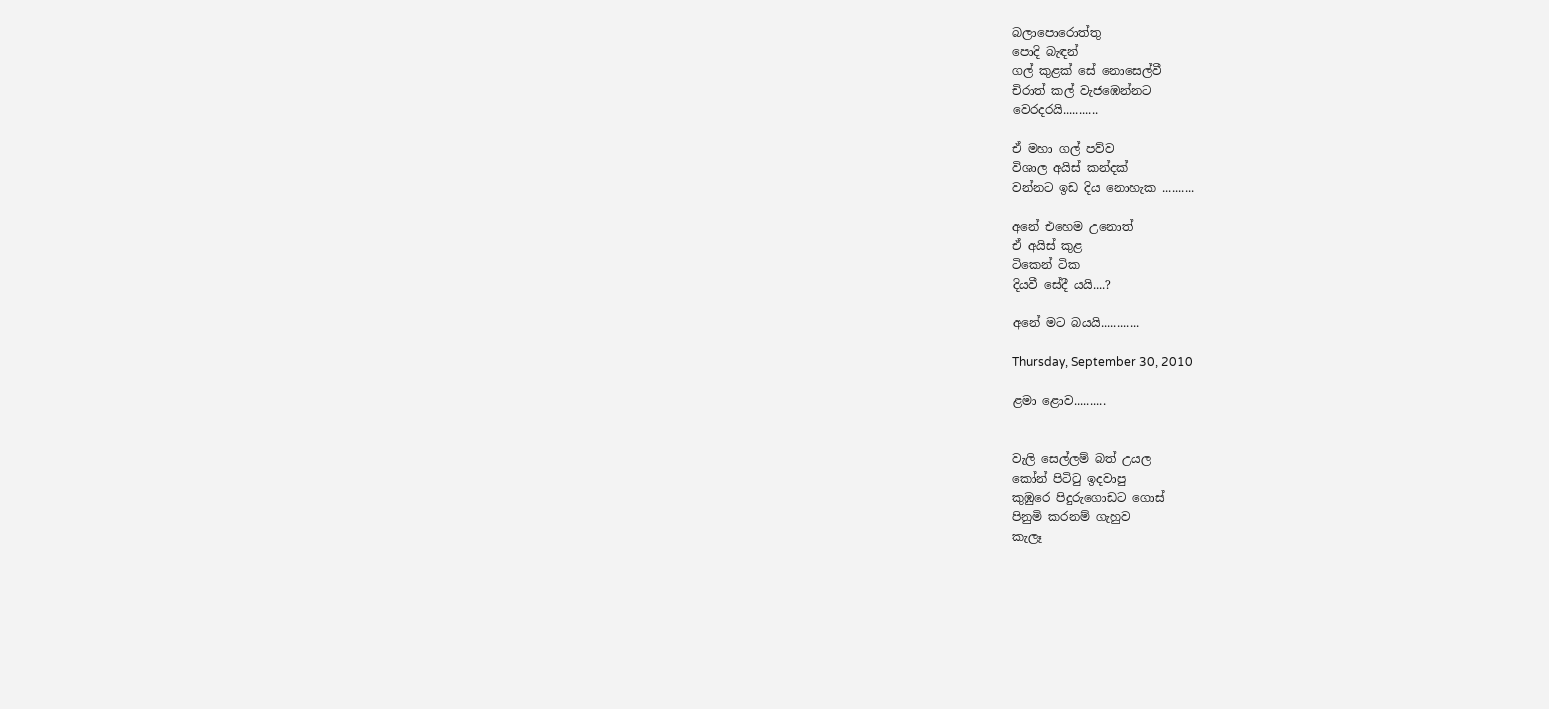බලාපොරොත්තු
පොදි බැඳන්
ගල් කුළක් සේ නොසෙල්වී
චිරාත් කල් වැජඹෙන්නට
වෙරදරයි...........

ඒ මහා ගල් පව්ව
විශාල අයිස් කන්දක්
වන්නට ඉඩ දිය නොහැක ..........

අනේ එහෙම උනොත්
ඒ අයිස් කුළ
ටිකෙන් ටික
දියවී සේදී යයි....?

අනේ මට බයයි............

Thursday, September 30, 2010

ළමා ළොව..........


වැලි සෙල්ලම් බත් උයල
කෝන් පිටිටු ඉදවාපු
කුඹුරෙ පිදුරුගොඩට ගොස්
පිනුමි කරනම් ගැහුව
කැලෑ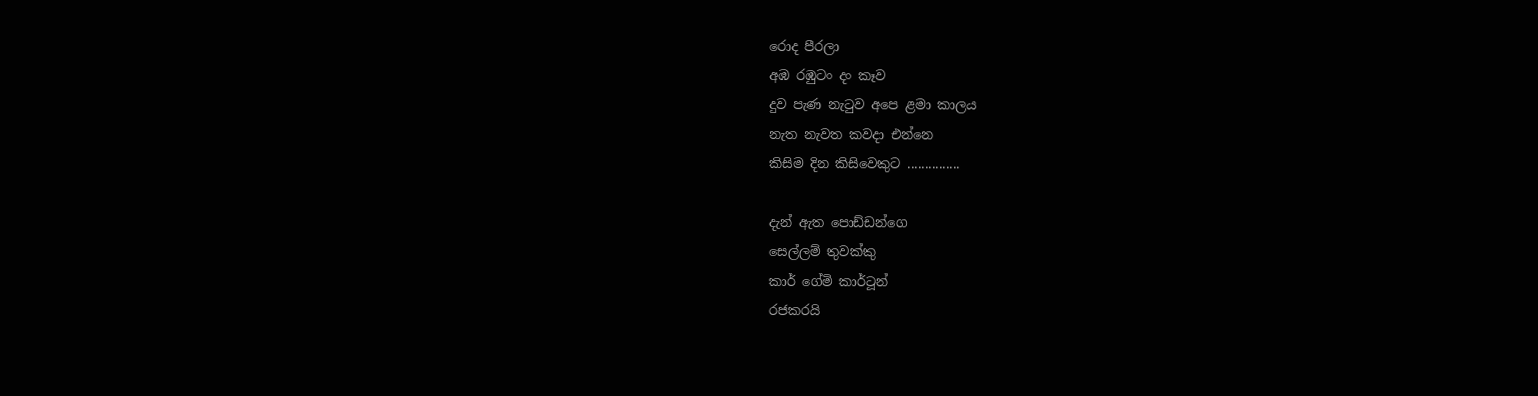රොද පීරලා
අඹ රඹුටං දං කෑව
දුව පැණ නැටුව අපෙ ළමා කාලය
නැත නැවත කවදා එන්නෙ
කිසිම දින කිසිවෙකුට ...............

දැන් ඇත පොඩ්ඩන්ගෙ
සෙල්ලම් තුවක්කු
කාර් ගේමි කාර්ටූන්
රජකරයි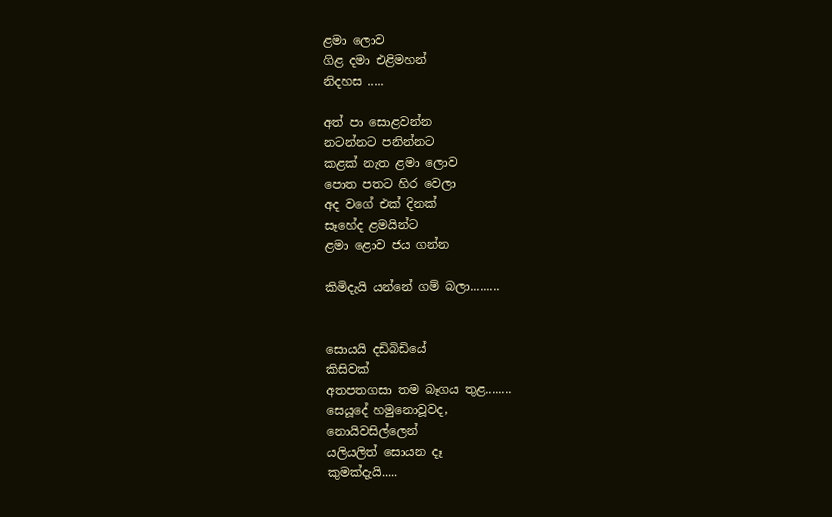ළමා ලොව
ගිළ දමා එළිමහන්
නිදහස .....

අත් පා සොළවන්න
නටන්නට පනින්නට
කළක් නැත ළමා ලොව
පොත පතට හිර වෙලා
අද වගේ එක් දිනක්
සෑ‍‍හේද ළමයින්ට
ළමා ළොව ජය ගන්න

කිමිදැයි යන්නේ ගම් බලා.........


සොයයි දඩිබිඩියේ
කිසිවක්
අතපතගසා තම බෑගය තුළ........
සෙයූදේ හමුනොවූවද,
නොයිවසිල්ලෙන්
යලියලිත් සොයන දෑ
කුමක්දැයි.....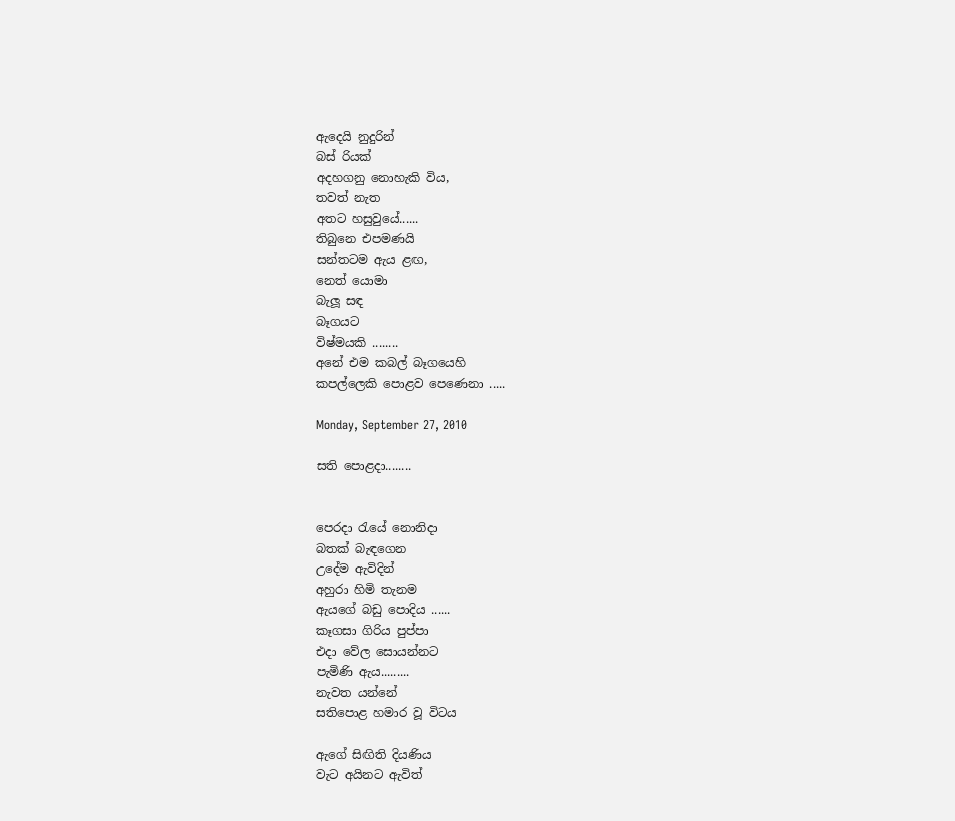ඇදෙයි නුදුරින්
බස් රියක්
අදහගනු ‍නොහැකි විය,
තවත් නැත
අතට හසුවුයේ......
තිබුනෙ එපමණයි
සන්තටම ඇය ළඟ,
නෙත් යොමා
බැලූ සඳ
බෑගයට
විෂ්මයකි ........
අනේ එම කබල් බෑගයෙහි
කපල්ලෙකි පොළව පෙණෙනා .....

Monday, September 27, 2010

සති පොළදා........


පෙරදා රැයේ නොනිදා
බතක් බැඳ‍ගෙන
උදේම ඇවිදින්
අහුරා හිමි තැනම
ඇයගේ බඩු පොදිය ......
කෑගසා ගිරිය පුප්පා
එදා වේල සොයන්නට
පැමිණි ඇය.........
නැවත යන්නේ
සතිපොළ හමාර වූ විටය

ඇගේ සිඟිති දියණිය
වැට අයිනට ඇවිත් ‍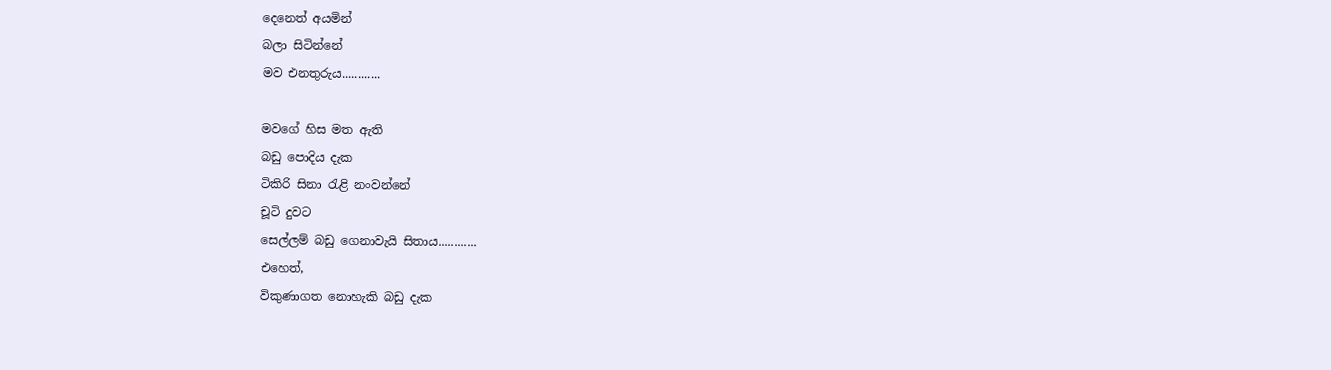දෙනෙත් අයමින්
බලා සිටින්නේ
මව එනතුරුය............

මවගේ හිස මත ඇති
බඩු පොදිය දැක
ටිකිරි සිනා රැළි නංවන්නේ
චූටි දුවට
සෙල්ලම් බඩු ගෙනාවැයි සිතාය............
එහෙත්,
විකුණාගත නොහැකි බඩු දැක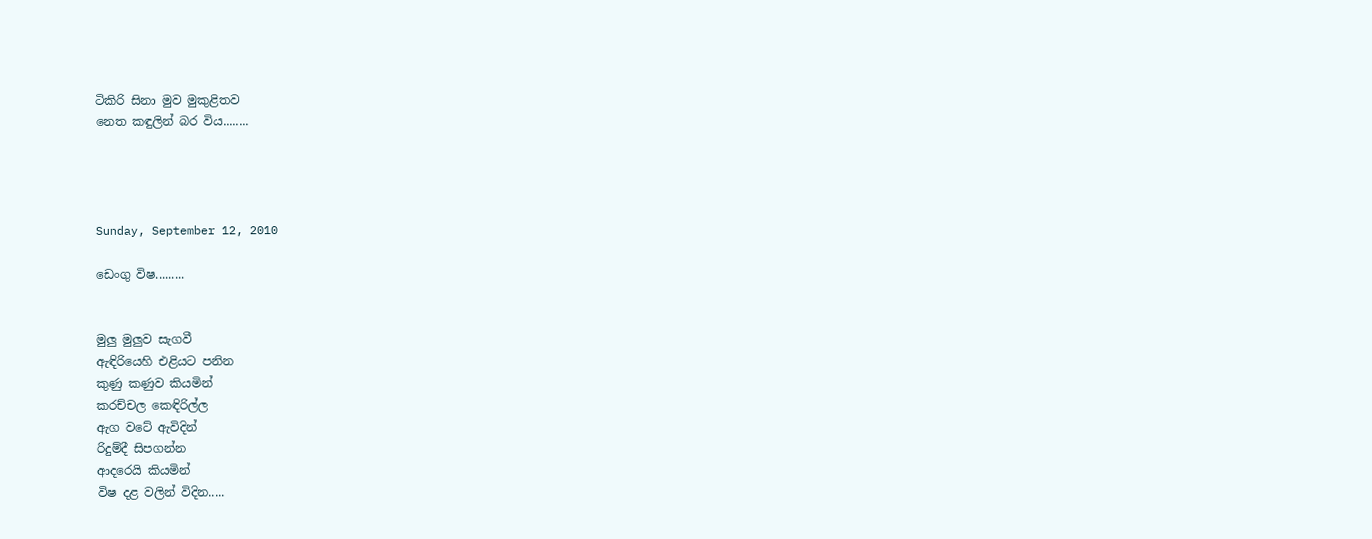ටිකිරි සිනා මුව මුකුළිතව
නෙත කඳුලින් බර විය........




Sunday, September 12, 2010

ඩෙංගු විෂ.........


මුලු මුලුව සැගවී
ඇඳිරියෙහි එළියට පනින
කුණු කණුව කියමින්
කරච්චල කෙඳිරිල්ල
ඇග වටේ ඇවිදින්
රිදුම්දී සිපගන්න
ආදරෙයි කියමින්
විෂ දළ වලින් විදින.....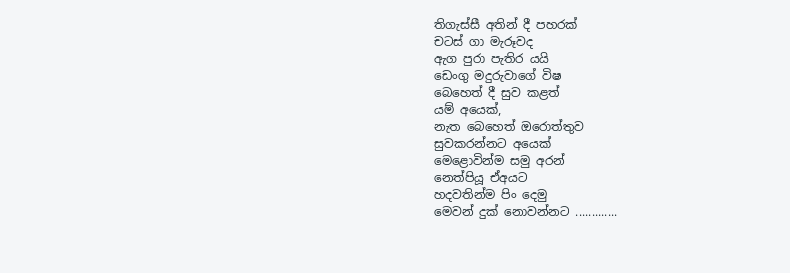තිගැස්සී අතින් දී පහරක්
චටස් ගා මැරූවද
ඇග පුරා පැතිර යයි
ඩෙංගු මදුරුවාගේ විෂ
බෙහෙත් දී සුව කළත්
යම් අයෙක්,
නැත බෙහෙත් ඔරොත්තුව
සුවකරන්නට අයෙක්
මෙළොවින්ම සමු අරන්
නෙත්පියූ ඒඅයට
හදවතින්ම පිං දෙමු
මෙවන් දුක් නොවන්නට .............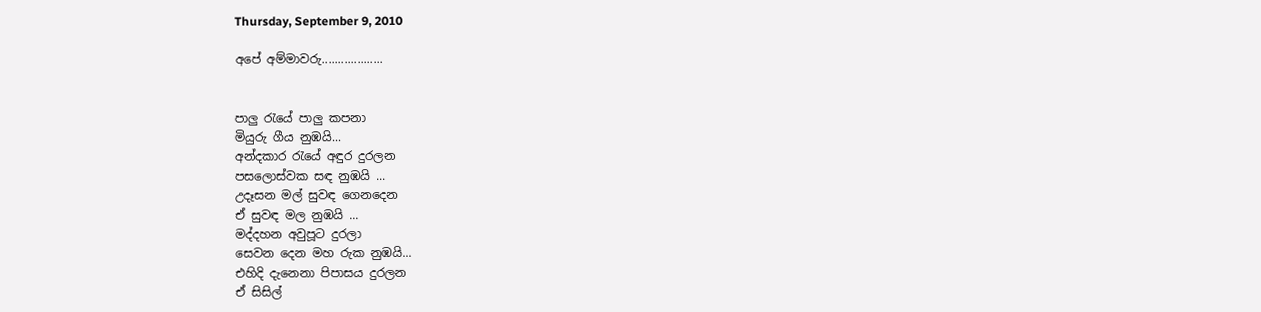Thursday, September 9, 2010

අපේ අම්මාවරු...................


පාලු රැයේ පාලු කපනා
මියුරු ගීය නුඹයි...
අන්දකාර රැයේ අඳුර දුරලන
පසලොස්වක සඳ නුඹයි ...
උදෑසන මල් සුවඳ ගෙනදෙන
ඒ සුවඳ මල නුඹයි ...
මද්දහන අවුපූට දුරලා
සෙවන දෙන මහ රුක නුඹයි...
එහිදි දැනෙනා පිපාසය දුරලන
ඒ සිසිල්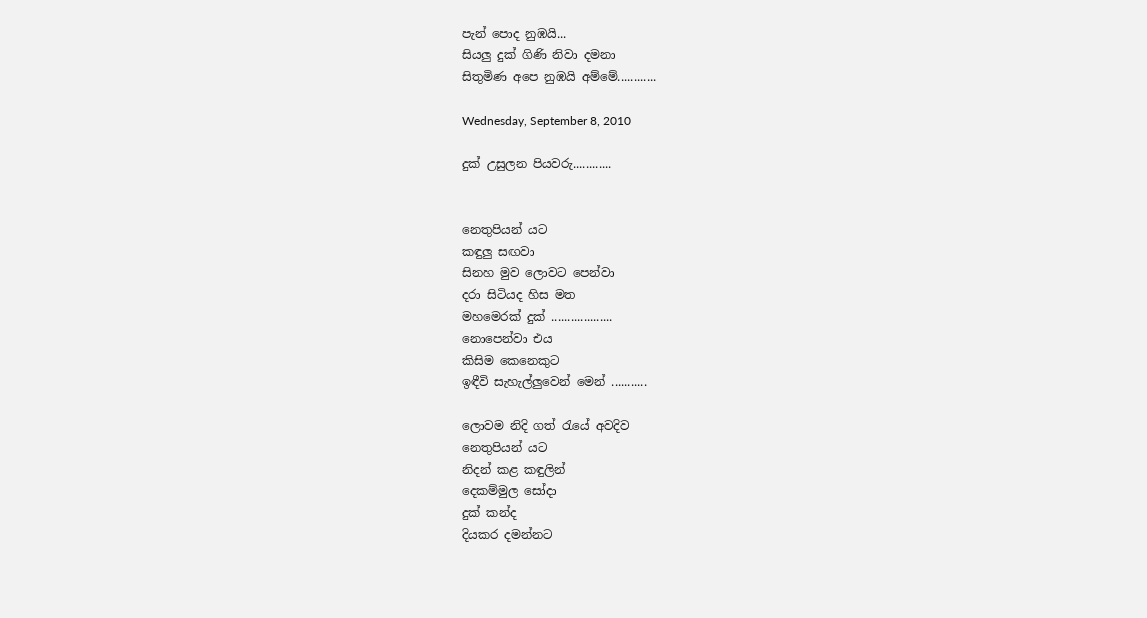පැන් ‍පොද නුඹයි...
සියලු දුක් ගිණි නිවා දමනා
සිතුමිණ අපෙ නුඹයි අම්මේ............

Wednesday, September 8, 2010

දුක් උසුලන පියවරු............


නෙතුපියන් යට
කඳුලු සඟවා
සිනහ මුව ලොවට පෙන්වා
දරා සිටියද හිස මත
මහමෙරක් දුක් ...................
නොපෙන්වා එය
කිසිම කෙනෙකුට
ඉඳීවි සැහැල්ලුවෙන් මෙන් ...........

ලොවම නිදි ගත් රැයේ අවදිව
නෙතුපියන් යට
නිදන් කළ කඳුලින්
දෙකම්මුල සෝදා
දුක් කන්ද
දියකර දමන්නට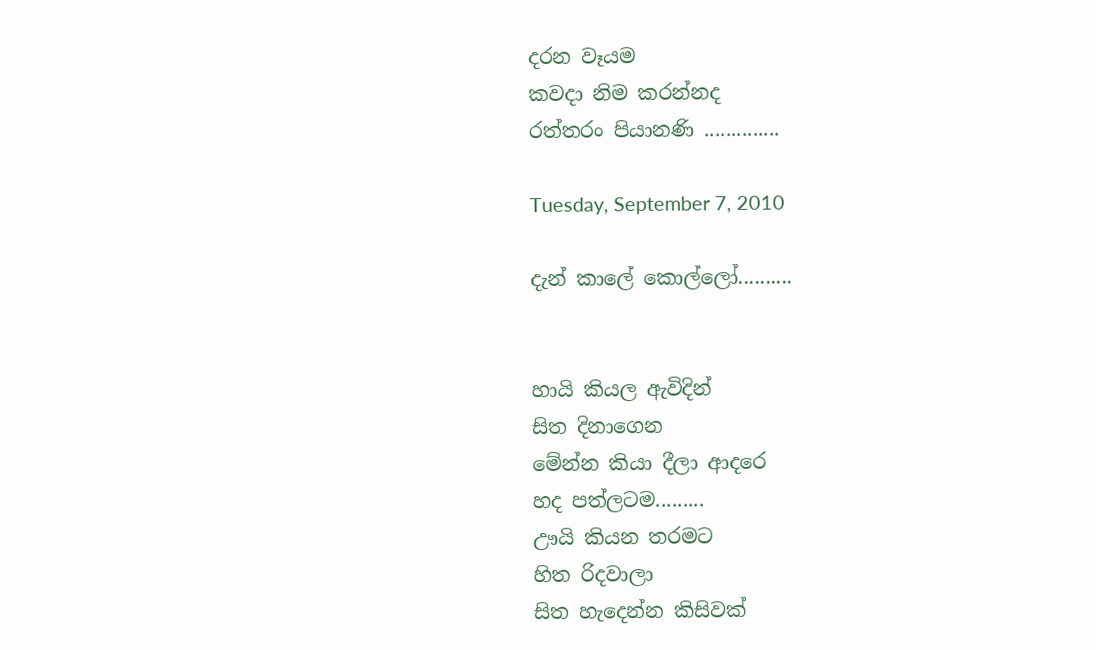දරන වෑයම
කවදා නිම කරන්නද
රත්තරං පියානණි ..............

Tuesday, September 7, 2010

දැන් කාලේ කොල්ලෝ..........


හායි කියල ඇවිදින්
සිත දිනාගෙන
මේන්න කියා දීලා ආදරෙ
හද පත්ලටම.........
ඌයි කියන තරමට
හිත රිදවාලා
සිත හැදෙන්න කිසිවක්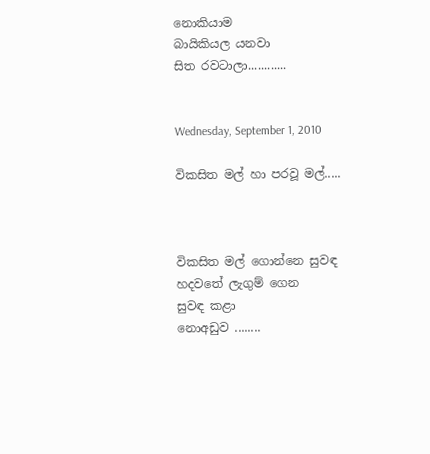නොකියාම
බායිකියල යනවා
සිත රවටාලා............


Wednesday, September 1, 2010

විකසිත මල් හා පරවූ මල්.....



විකසිත මල් ගොන්නෙ සුවඳ
හදවතේ ලැගුම් ගෙන
සුවඳ කළා
නොඅඩුව ‍........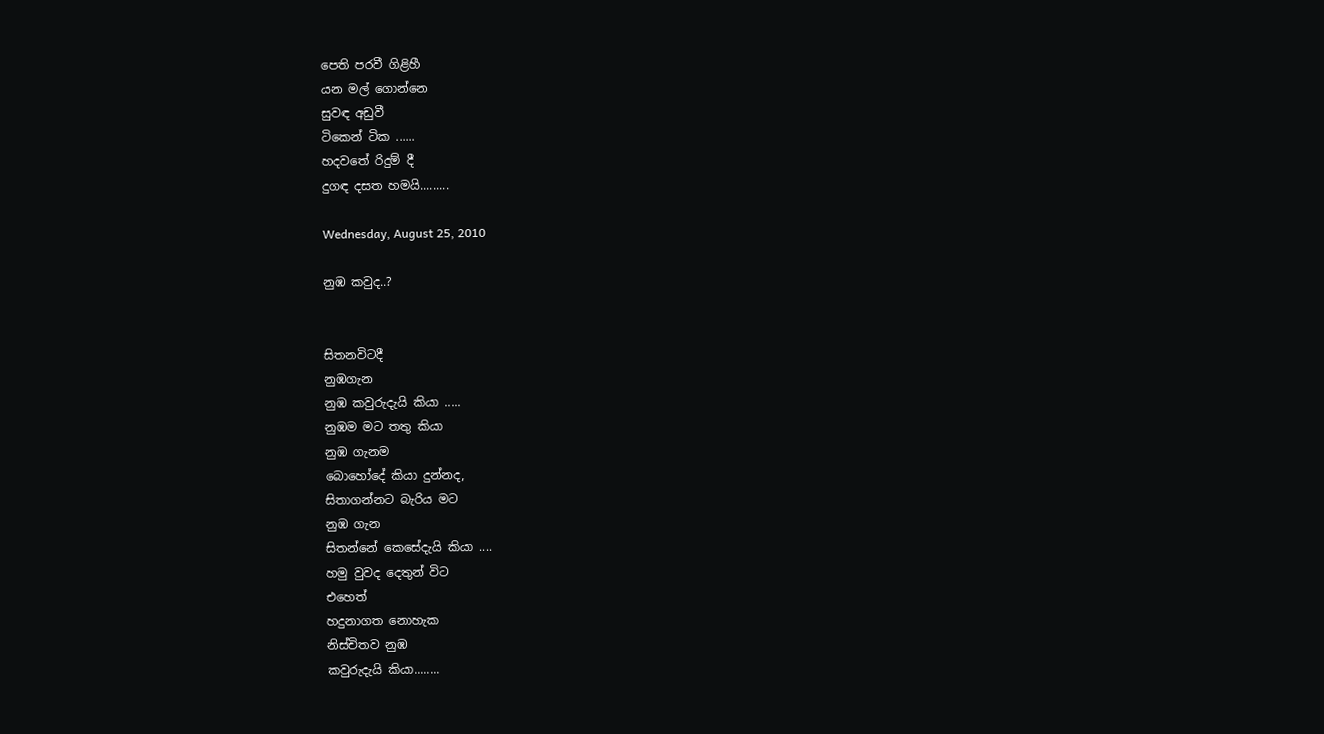පෙති පරවී ගිළිහී
යන මල් ‍‍‍ගොන්නෙ
සුවඳ අඩුවී
ටි‍කෙන් ටික ......
හදවතේ රිදුම් දී
දුගඳ දසත හමයි.........

Wednesday, August 25, 2010

නුඹ කවුද..?


සිතනවිටදී
නුඹගැන
නුඹ කවුරුදැයි කියා .....
නුඹම මට තතු කියා
නුඹ ගැනම
බොහෝදේ කියා දුන්නද,
සිතාගන්නට බැරිය මට
නුඹ ගැන
සිතන්නේ කෙසේදැයි කියා ....
හමු වුවද දෙතුන් විට
එහෙත්
හදුනාගත නොහැක
නිස්චිතව නුඹ
කවුරුදැයි කියා........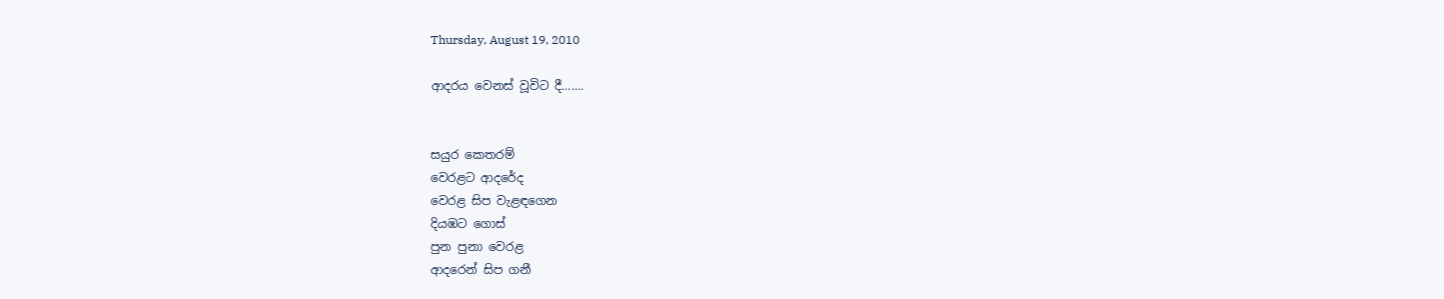Thursday, August 19, 2010

ආදරය වෙනස් වූවිට දී.......


සයුර කෙතරම්
වෙරළට ආදරේද
වෙරළ සිප වැළඳගෙන
දියඹට ගොස්
පුන පුනා වෙරළ
ආදරෙන් සිප ගනී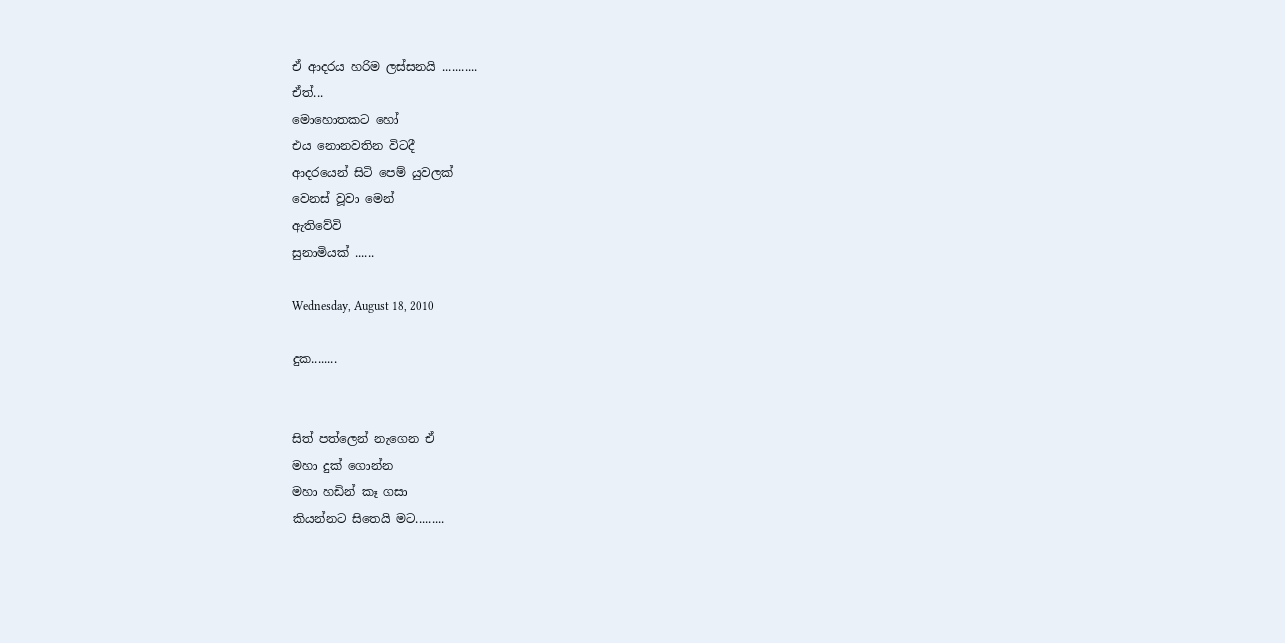ඒ ආදරය හරිම ලස්සනයි ...........
ඒත්...
මොහොතකට හෝ
එය නොනවතින විටදී
ආදරයෙන් සිටි පෙම් යුවලක්
වෙනස් වූවා මෙන්
ඇතිවේවි
සුනාමියක් ......

Wednesday, August 18, 2010

දුක........


සිත් පත්ලෙන් නැගෙන ඒ
මහා දුක් ගොන්න
මහා හඩින් කෑ ගසා
කියන්නට සිතෙයි මට.........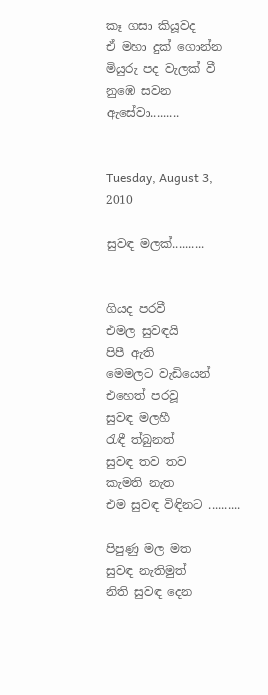කෑ ගසා කියූවද
ඒ මහා දුක් ගොන්න
මියුරු පද වැලක් වී
නුඹෙ සවන ඇසේවා.........


Tuesday, August 3, 2010

සුවඳ මලක්..........


ගියද පරවී
එමල සුවඳයි
පිපී ඇති
මෙමලට වැඩියෙන්
එහෙත් පරවූ
සුවඳ මලහී
රැඳී ත්බුනත්
සුවඳ තව තව
කැමති නැත
එම සුවඳ විඳිනට ..........

පිපුණු මල මත
සුවඳ නැතිමුත්
නිති සුවඳ දෙන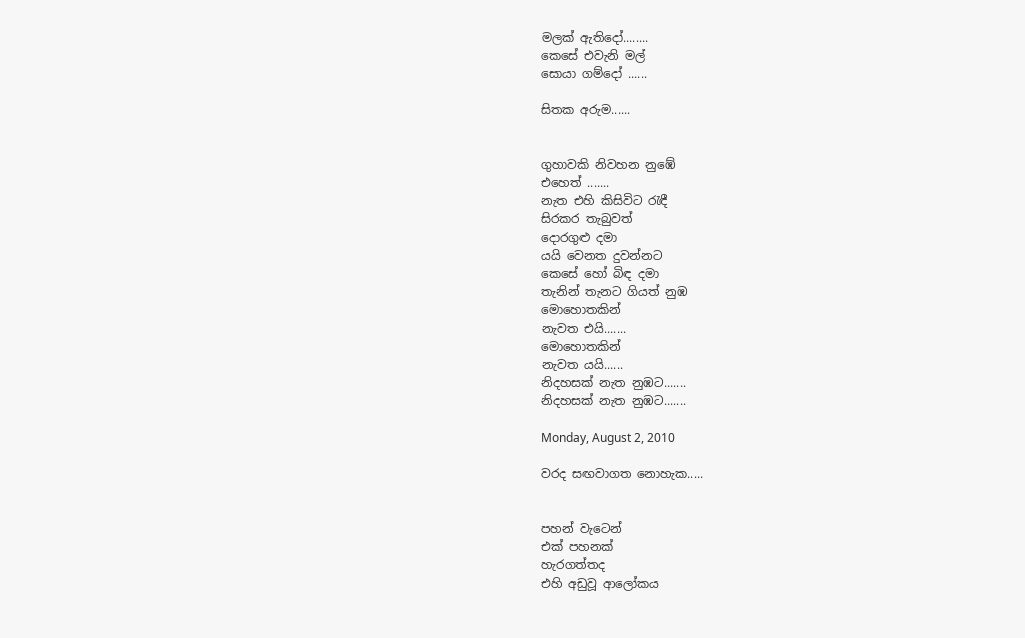මලක් ඇතිදෝ........
කෙසේ එවැනි මල්
සොයා ගම්දෝ ......

සිතක අරුම......


ගුහාවකි නිවහන නුඹේ
එහෙත් .......
නැත එහි කිසිවිට රැඳී
සිරකර තැබුවත්
දොරගුළු දමා
යයි වෙනත දුවන්නට
කෙසේ හෝ බිඳ දමා
තැනින් තැනට ගියත් නුඹ
මොහොතකින්
නැවත එයි.......
මොහොතකින්
නැවත යයි......
නිදහසක් නැත නුඹට.......
නිදහසක් නැත නුඹට.......

Monday, August 2, 2010

වරද සඟවාගත නොහැක.....


පහන් වැටෙන්
එක් පහනක්
හැරගත්තද
එහි අඩුවූ ආලෝකය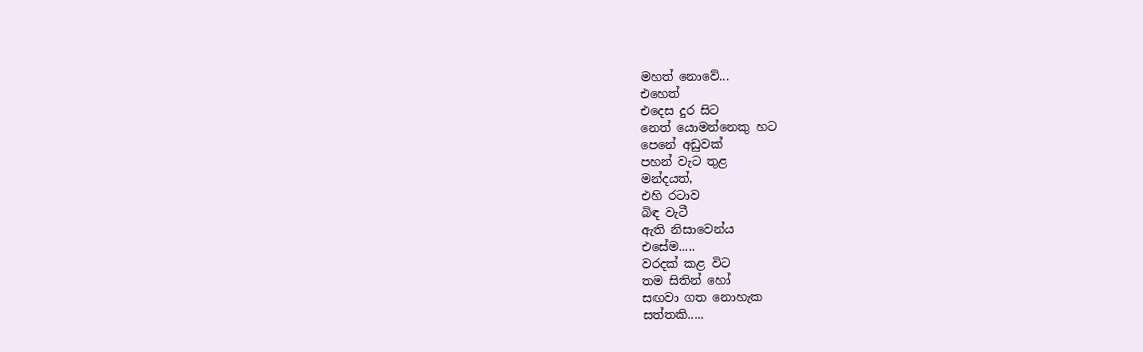මහත් ‍නොවේ...
එහෙත්
එදෙස දුර සිට
නෙත් යොමන්නෙකු හට
පෙනේ අඩුවක්
පහන් වැට තුළ
මන්දයත්,
එහි රටාව
බිඳ වැටී
ඇති නිසාවෙන්ය
එසේම.....
වරදක් කළ විට
තම සිතින් හෝ
සඟවා ගත නොහැක
සත්තකි.....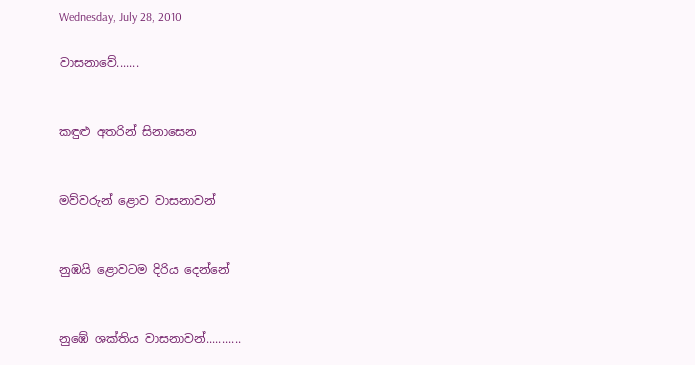Wednesday, July 28, 2010

වාසනාවේ.......


කඳුළු අතරින් සිනාසෙන


මව්වරුන් ළොව වාසනාවන්


නුඹයි ළොවටම දිරිය දෙන්නේ


නුඹේ ශක්තිය වාසනාවන්...........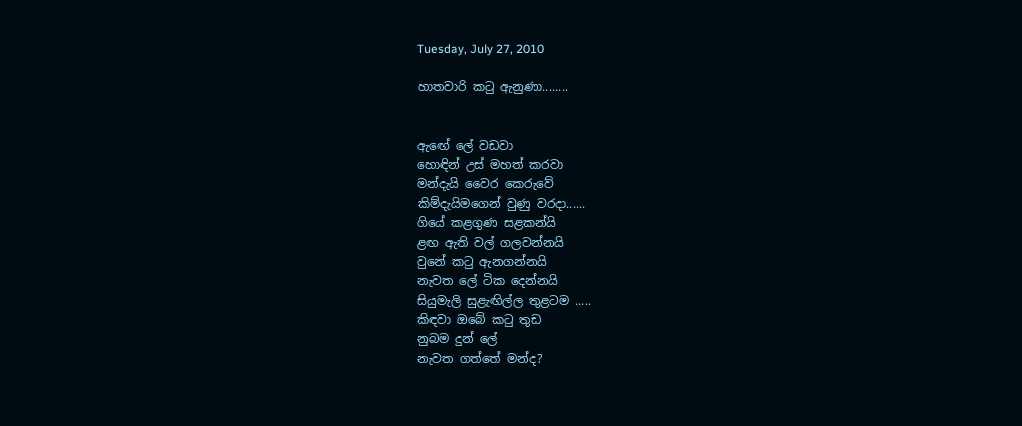Tuesday, July 27, 2010

හාතවාරි කටු ඇනුණා........


ඇ‍‍ඟේ ලේ වඩවා
හොඳින් උස් මහත් කරවා
මන්දැයි වෛර කෙරුවේ
කිම්දැයිමගෙන් වුණු වරදා......
ගියේ කළගුණ සළකන්යි
ළඟ ඇති වල් ගලවන්නයි
වුනේ කටු ඇනගන්නයි
නැවත ලේ ටික දෙන්නයි
සියුමැලි සුළැඟිල්ල තුළටම .....
කිඳවා ඔබේ කටු තුඩ
නුබම දුන් ලේ
නැවත ගත්තේ මන්ද?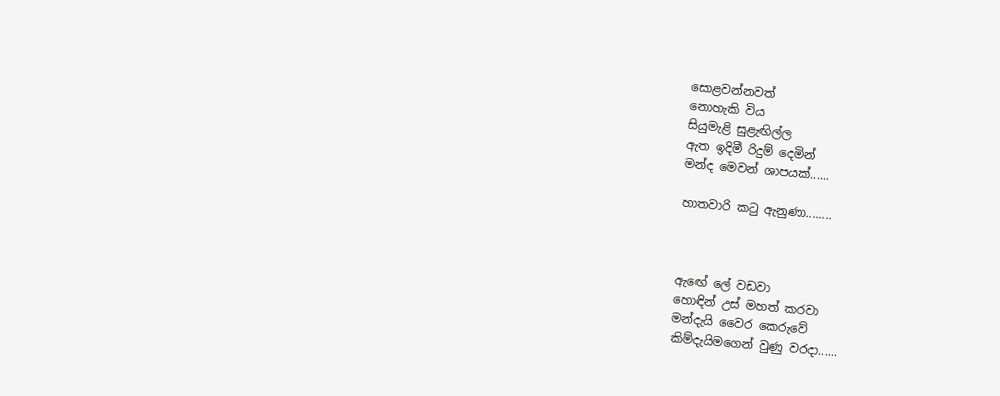සොළවන්නවත්
නොහැකි විය
සියුමැළි සුළැඟිල්ල
ඇත ඉදිමී රිදුම් දෙමින්
මන්ද මෙවන් ශාපයක්......

හාතවාරි කටු ඇනුණා........



ඇ‍‍ඟේ ලේ වඩවා
හොඳින් උස් මහත් කරවා
මන්දැයි වෛර කෙරුවේ
කිම්දැයිමගෙන් වුණු වරදා......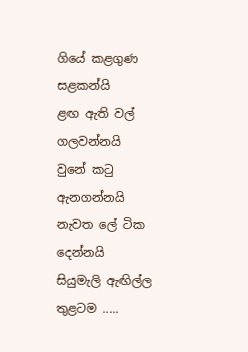ගියේ කළගුණ සළකන්යි
ළඟ ඇති වල් ගලවන්නයි
වුනේ කටු ඇනගන්නයි
නැවත ලේ ටික දෙන්නයි
සියුමැලි ඇඟිල්ල තුළටම .....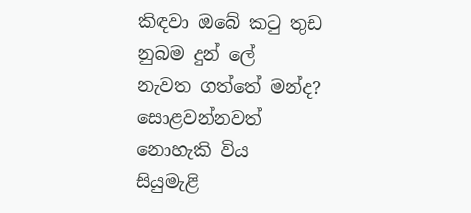කිඳවා ඔබේ කටු තුඩ
නුබම දුන් ලේ
නැවත ගත්තේ මන්ද?
සොළවන්නවත්
නොහැකි විය
සියුමැළි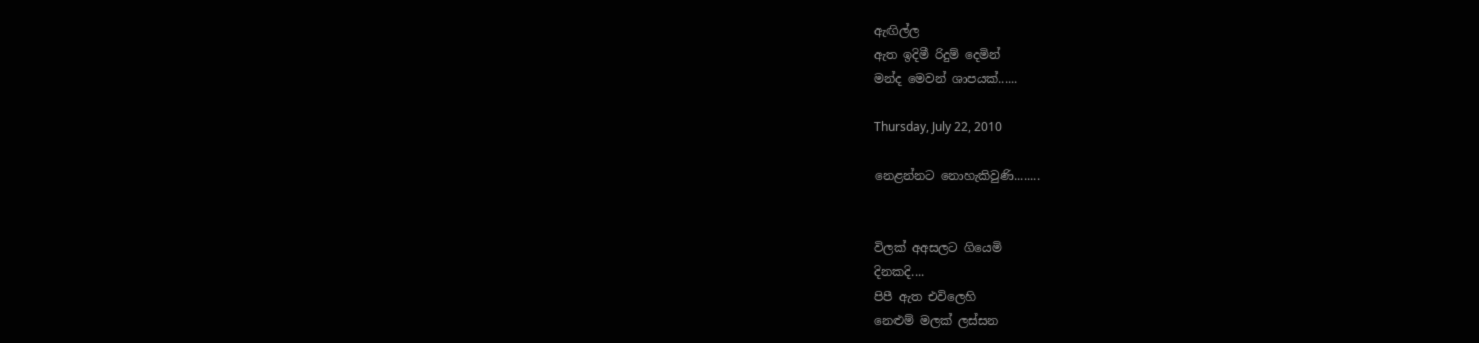ඇඟිල්ල
ඇත ඉදිමී රිදුම් දෙමින්
මන්ද මෙවන් ශාපයක්......

Thursday, July 22, 2010

නෙළන්නට නොහැකිවුණි........


විලක් අඅසලට ගියෙමි
දිනකදි....
පිපී ඇත එවිලෙහි
නෙළුම් මලක් ලස්සන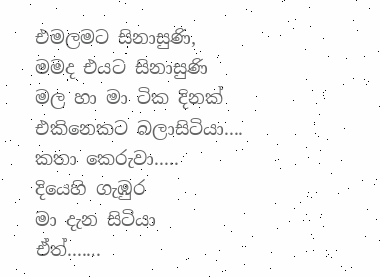එමලමට සිනාසුණි,
මමද එයට සිනාසුණි
මල හා මා ටික දිනක්
එකිනෙකට බලාසි‍ටියා‍....
කතා කෙරුවා.....
දියෙහි ගැඹුර
මා දැන සිටියා
ඒත්.......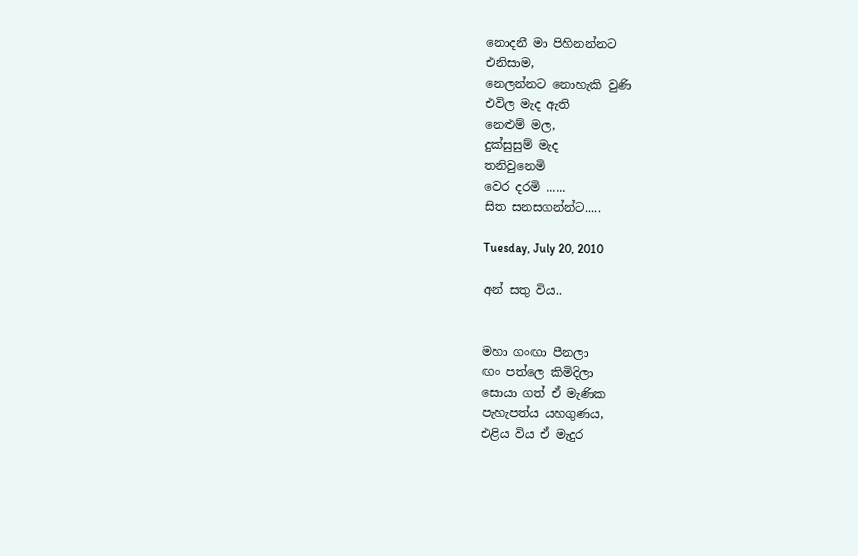නොදනී මා පිහිනන්න‍ට
එනිසාම,
නෙලන්න‍ට ‍‍නොහැකි වුණි
එවිල මැද ඇති
නෙළුම් මල,
දුක්සුසුම් මැද
තනිවුනෙමි
වෙර දරමි ......
සිත සනසගන්න්ට.....

Tuesday, July 20, 2010

අන් සතු විය..


මහා ගංඟා පීනලා
ඟං පත්ලෙ කිමිදිලා
සොයා ගත් ඒ මැණික
පැහැපත්ය යහගුණය,
එළිය විය ඒ මැදුර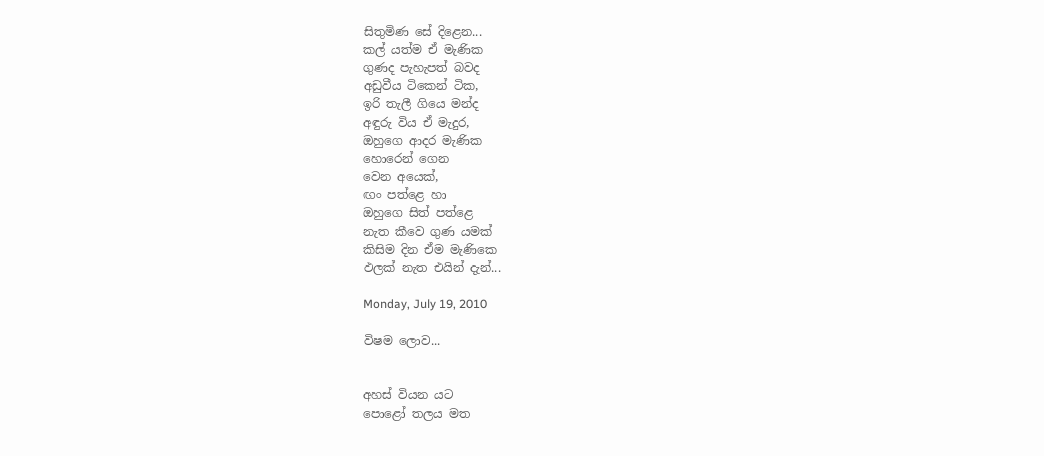සිතුමිණ සේ දිළෙන...
කල් යත්ම ඒ මැණික
ගුණද පැහැපත් බවද
අඩුවීය ‍ටිකෙන් ටික,
ඉරි තැලී ගියෙ මන්ද
අඳුරු විය ඒ මැදුර,
ඔහුගෙ ආදර මැණික
හොරෙන් ගෙන
වෙන අයෙක්,
ඟං පත්ළෙ හා
ඔහුගෙ සිත් පත්ළෙ
නැත කීවෙ ගුණ යමක්
කිසිම දින ඒම මැණිකෙ
ඵලක් නැත එයින් දැන්...

Monday, July 19, 2010

විෂම ලොව...


අහස් වියන යට
පොළෝ තලය මත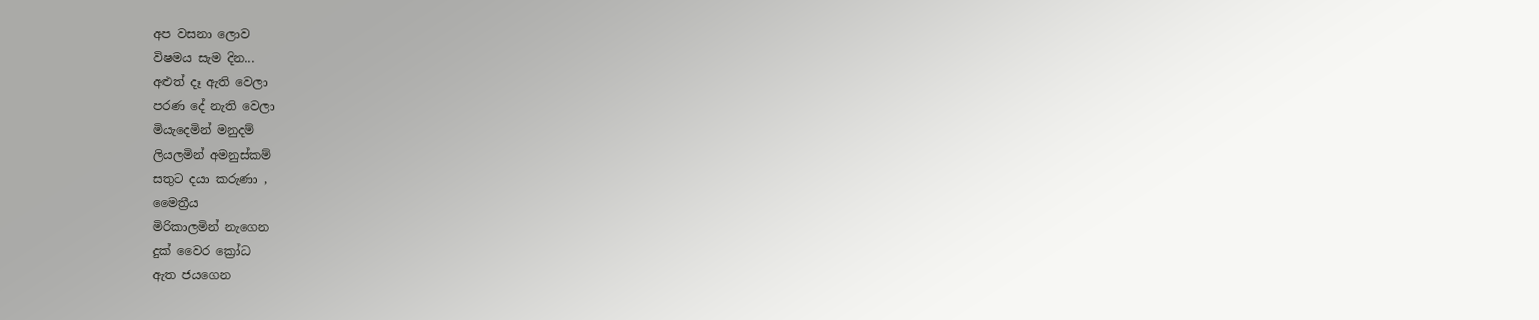අප වසනා ලොව
විෂමය සැම දින...
අළුත් දෑ ඇති වෙලා
පරණ දේ නැති වෙලා
මියැදෙමින් මනුදම්
ලියලමින් අමනුස්කම්
සතුට දයා කරුණා ,
මෛත්‍රීය
මිරිකාලමින් නැගෙන
දුක් වෛර ක්‍රෝධ
ඇත ජයගෙන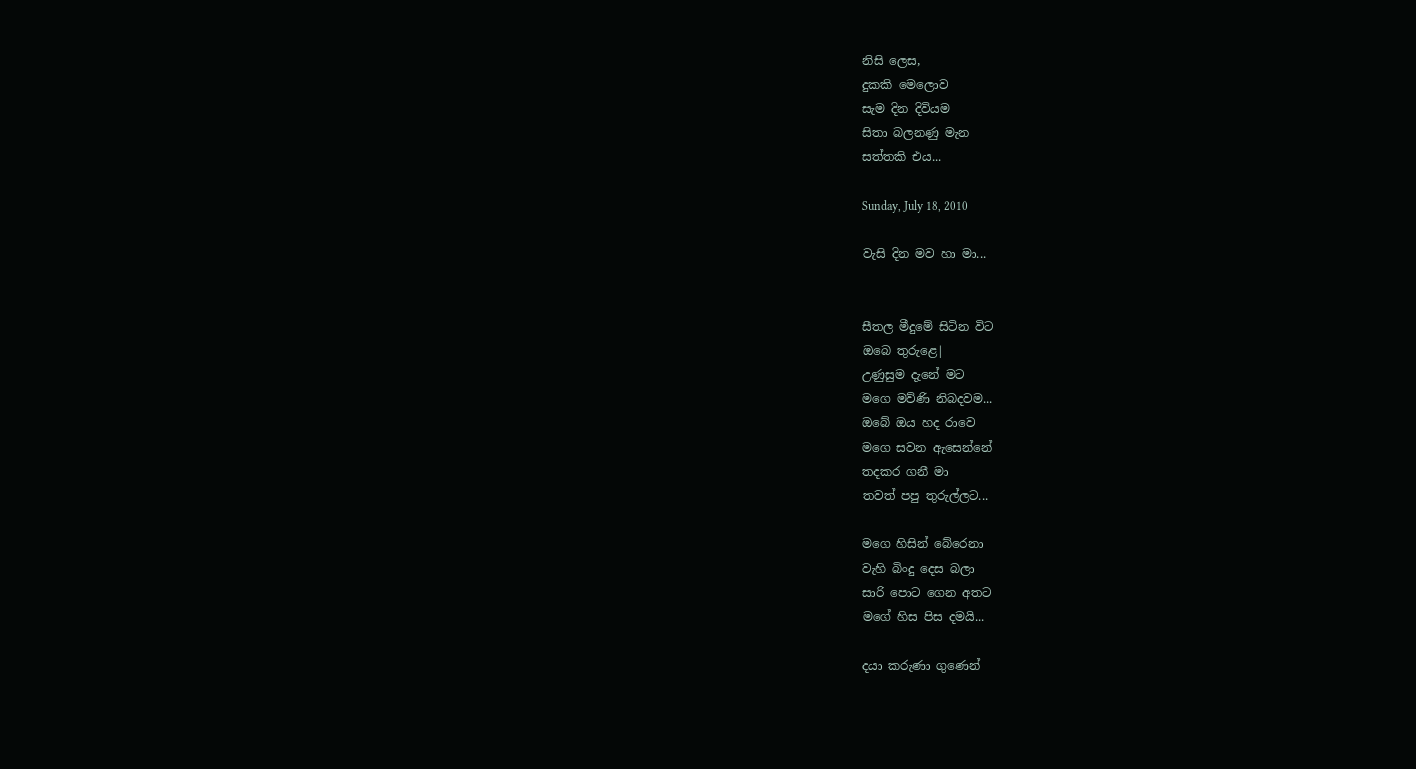නිසි ලෙස,
දුකකි මෙලොව
සැම දින දිවියම
සිතා බලනණු මැන
සත්තකි එය...

Sunday, July 18, 2010

වැසි දින මව හා මා...


සීතල මීදුමේ සිටින විට
ඔ‍බෙ තුරුළෙ|
උණුසුම දැනේ මට
මගෙ මව්ණි නිබදවම...
ඔබේ ඔය හද රාවෙ
මගෙ සවන ඇසෙන්නේ
තදකර ගනී මා
තවත් පපු තුරුල්ලට...

මගෙ හිසින් බේරෙනා
වැහි බිංදු දෙස බලා
සාරි පොට ගෙන අතට
මගේ හිස පිස දමයි...

දයා කරුණා ගුණෙන්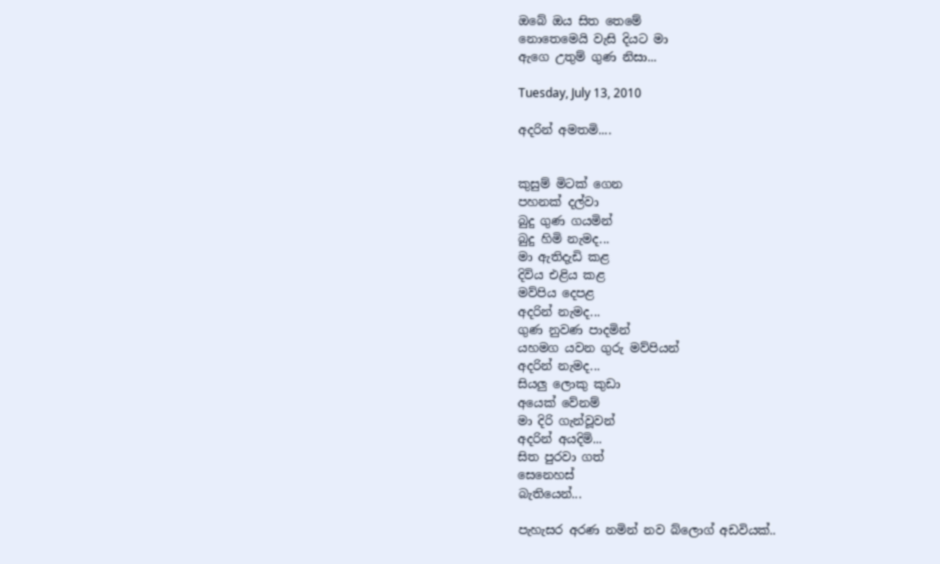ඔබේ ඔය සිත තෙමේ
නොතෙමෙයි වැසි දි‍යට මා
ඇගෙ උතුම් ගුණ නිසා...

Tuesday, July 13, 2010

අදරින් අමතමි....


කුසුම් මිටක් ‍ගෙන
පහනක් දල්වා
බුදු ගුණ ගයමින්
බුදු හිමි නැමද...
මා ඇතිදැඩි කළ
දිවිය එළිය කළ
මව්පිය ‍‍‍දෙපළ
අදරින් නැමද...
ගුණ නුවණ පාදමින්
යහමග යවන ගුරු මව්පියන්
අදරින් නැමද...
සියලු ලොකු කුඩා
අයෙක් වේනම්
මා දිරි ගැන්වූවන්
අදරින් අයදිමි...
සිත පුරවා ගත්
සෙනෙහස්
බැතියෙන්...

පැහැසර අරණ නමින් නව බ්ලොග් අඩවියක්..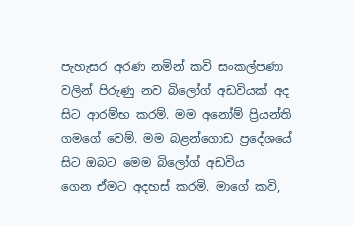පැහැසර අරණ නමින් කවි සංකල්පණා වලින් පිරුණු නව බිලෝග් අඩවියක් අද සිට ආරම්භ කරම්. මම අනෝම් ප්‍රියන්ති ගමගේ වෙම්. මම බළන්ගොඩ ප්‍රදේශයේ සිට ඔබට මෙම බිලෝග් අඩවිය ගෙන ‍ඒමට අදහස් කරමි. මාගේ කවි,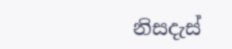නිසදැස්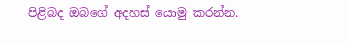පිළිබද ඔබගේ අදහස් යොමු කරන්න.